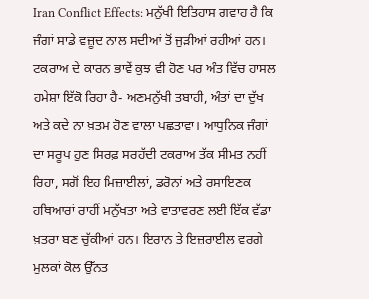Iran Conflict Effects: ਮਨੁੱਖੀ ਇਤਿਹਾਸ ਗਵਾਹ ਹੈ ਕਿ ਜੰਗਾਂ ਸਾਡੇ ਵਜ਼ੂਦ ਨਾਲ ਸਦੀਆਂ ਤੋਂ ਜੁੜੀਆਂ ਰਹੀਆਂ ਹਨ। ਟਕਰਾਅ ਦੇ ਕਾਰਨ ਭਾਵੇਂ ਕੁਝ ਵੀ ਹੋਣ ਪਰ ਅੰਤ ਵਿੱਚ ਹਾਸਲ ਹਮੇਸ਼ਾ ਇੱਕੋ ਰਿਹਾ ਹੈ- ਅਣਮਨੁੱਖੀ ਤਬਾਹੀ, ਅੰਤਾਂ ਦਾ ਦੁੱਖ ਅਤੇ ਕਦੇ ਨਾ ਖ਼ਤਮ ਹੋਣ ਵਾਲਾ ਪਛਤਾਵਾ। ਆਧੁਨਿਕ ਜੰਗਾਂ ਦਾ ਸਰੂਪ ਹੁਣ ਸਿਰਫ਼ ਸਰਹੱਦੀ ਟਕਰਾਅ ਤੱਕ ਸੀਮਤ ਨਹੀਂ ਰਿਹਾ, ਸਗੋਂ ਇਹ ਮਿਜ਼ਾਈਲਾਂ, ਡਰੋਨਾਂ ਅਤੇ ਰਸਾਇਣਕ ਹਥਿਆਰਾਂ ਰਾਹੀਂ ਮਨੁੱਖਤਾ ਅਤੇ ਵਾਤਾਵਰਣ ਲਈ ਇੱਕ ਵੱਡਾ ਖ਼ਤਰਾ ਬਣ ਚੁੱਕੀਆਂ ਹਨ। ਇਰਾਨ ਤੇ ਇਜ਼ਰਾਈਲ ਵਰਗੇ ਮੁਲਕਾਂ ਕੋਲ ਉੱਨਤ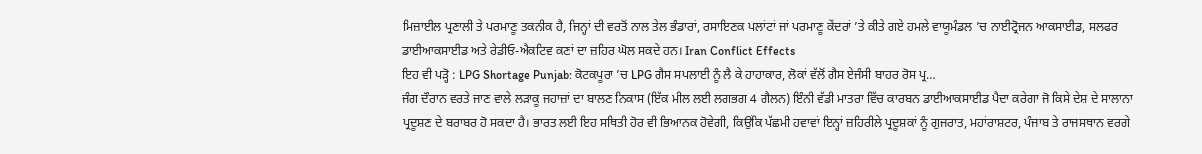ਮਿਜ਼ਾਈਲ ਪ੍ਰਣਾਲੀ ਤੇ ਪਰਮਾਣੂ ਤਕਨੀਕ ਹੈ, ਜਿਨ੍ਹਾਂ ਦੀ ਵਰਤੋਂ ਨਾਲ ਤੇਲ ਭੰਡਾਰਾਂ, ਰਸਾਇਣਕ ਪਲਾਂਟਾਂ ਜਾਂ ਪਰਮਾਣੂ ਕੇਂਦਰਾਂ ’ਤੇ ਕੀਤੇ ਗਏ ਹਮਲੇ ਵਾਯੂਮੰਡਲ ’ਚ ਨਾਈਟ੍ਰੋਜਨ ਆਕਸਾਈਡ, ਸਲਫਰ ਡਾਈਆਕਸਾਈਡ ਅਤੇ ਰੇਡੀਓ-ਐਕਟਿਵ ਕਣਾਂ ਦਾ ਜ਼ਹਿਰ ਘੋਲ ਸਕਦੇ ਹਨ। Iran Conflict Effects
ਇਹ ਵੀ ਪੜ੍ਹੋ : LPG Shortage Punjab: ਕੋਟਕਪੂਰਾ ’ਚ LPG ਗੈਸ ਸਪਲਾਈ ਨੂੰ ਲੈ ਕੇ ਹਾਹਾਕਾਰ, ਲੋਕਾਂ ਵੱਲੋਂ ਗੈਸ ਏਜੰਸੀ ਬਾਹਰ ਰੋਸ ਪ੍ਰ…
ਜੰਗ ਦੌਰਾਨ ਵਰਤੇ ਜਾਣ ਵਾਲੇ ਲੜਾਕੂ ਜਹਾਜ਼ਾਂ ਦਾ ਬਾਲਣ ਨਿਕਾਸ (ਇੱਕ ਮੀਲ ਲਈ ਲਗਭਗ 4 ਗੈਲਨ) ਇੰਨੀ ਵੱਡੀ ਮਾਤਰਾ ਵਿੱਚ ਕਾਰਬਨ ਡਾਈਆਕਸਾਈਡ ਪੈਦਾ ਕਰੇਗਾ ਜੋ ਕਿਸੇ ਦੇਸ਼ ਦੇ ਸਾਲਾਨਾ ਪ੍ਰਦੂਸ਼ਣ ਦੇ ਬਰਾਬਰ ਹੋ ਸਕਦਾ ਹੈ। ਭਾਰਤ ਲਈ ਇਹ ਸਥਿਤੀ ਹੋਰ ਵੀ ਭਿਆਨਕ ਹੋਵੇਗੀ, ਕਿਉਂਕਿ ਪੱਛਮੀ ਹਵਾਵਾਂ ਇਨ੍ਹਾਂ ਜ਼ਹਿਰੀਲੇ ਪ੍ਰਦੂਸ਼ਕਾਂ ਨੂੰ ਗੁਜਰਾਤ, ਮਹਾਂਰਾਸ਼ਟਰ, ਪੰਜਾਬ ਤੇ ਰਾਜਸਥਾਨ ਵਰਗੇ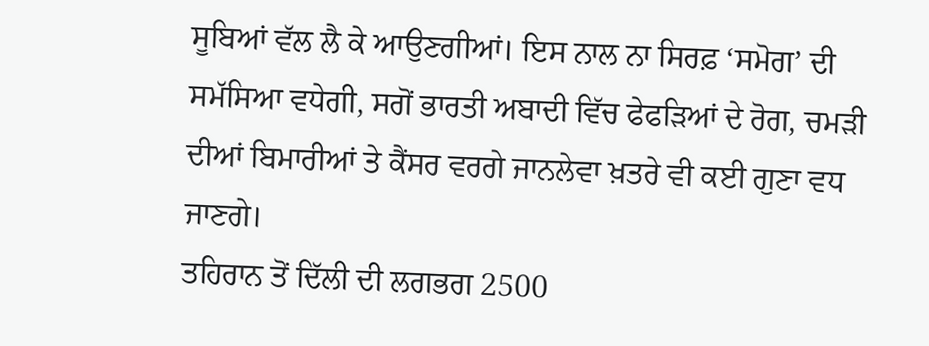ਸੂਬਿਆਂ ਵੱਲ ਲੈ ਕੇ ਆਉਣਗੀਆਂ। ਇਸ ਨਾਲ ਨਾ ਸਿਰਫ਼ ‘ਸਮੋਗ’ ਦੀ ਸਮੱਸਿਆ ਵਧੇਗੀ, ਸਗੋਂ ਭਾਰਤੀ ਅਬਾਦੀ ਵਿੱਚ ਫੇਫੜਿਆਂ ਦੇ ਰੋਗ, ਚਮੜੀ ਦੀਆਂ ਬਿਮਾਰੀਆਂ ਤੇ ਕੈਂਸਰ ਵਰਗੇ ਜਾਨਲੇਵਾ ਖ਼ਤਰੇ ਵੀ ਕਈ ਗੁਣਾ ਵਧ ਜਾਣਗੇ।
ਤਹਿਰਾਨ ਤੋਂ ਦਿੱਲੀ ਦੀ ਲਗਭਗ 2500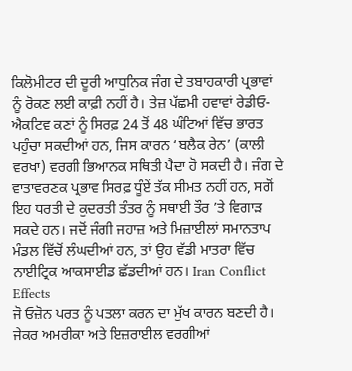ਕਿਲੋਮੀਟਰ ਦੀ ਦੂਰੀ ਆਧੁਨਿਕ ਜੰਗ ਦੇ ਤਬਾਹਕਾਰੀ ਪ੍ਰਭਾਵਾਂ ਨੂੰ ਰੋਕਣ ਲਈ ਕਾਫ਼ੀ ਨਹੀਂ ਹੈ। ਤੇਜ਼ ਪੱਛਮੀ ਹਵਾਵਾਂ ਰੇਡੀਓ-ਐਕਟਿਵ ਕਣਾਂ ਨੂੰ ਸਿਰਫ਼ 24 ਤੋਂ 48 ਘੰਟਿਆਂ ਵਿੱਚ ਭਾਰਤ ਪਹੁੰਚਾ ਸਕਦੀਆਂ ਹਨ, ਜਿਸ ਕਾਰਨ ‘ਬਲੈਕ ਰੇਨ’ (ਕਾਲੀ ਵਰਖਾ) ਵਰਗੀ ਭਿਆਨਕ ਸਥਿਤੀ ਪੈਦਾ ਹੋ ਸਕਦੀ ਹੈ। ਜੰਗ ਦੇ ਵਾਤਾਵਰਣਕ ਪ੍ਰਭਾਵ ਸਿਰਫ਼ ਧੂੰਏਂ ਤੱਕ ਸੀਮਤ ਨਹੀਂ ਹਨ, ਸਗੋਂ ਇਹ ਧਰਤੀ ਦੇ ਕੁਦਰਤੀ ਤੰਤਰ ਨੂੰ ਸਥਾਈ ਤੌਰ ’ਤੇ ਵਿਗਾੜ ਸਕਦੇ ਹਨ। ਜਦੋਂ ਜੰਗੀ ਜਹਾਜ਼ ਅਤੇ ਮਿਜ਼ਾਈਲਾਂ ਸਮਾਨਤਾਪ ਮੰਡਲ ਵਿੱਚੋਂ ਲੰਘਦੀਆਂ ਹਨ, ਤਾਂ ਉਹ ਵੱਡੀ ਮਾਤਰਾ ਵਿੱਚ ਨਾਈਟ੍ਰਿਕ ਆਕਸਾਈਡ ਛੱਡਦੀਆਂ ਹਨ। Iran Conflict Effects
ਜੋ ਓਜ਼ੋਨ ਪਰਤ ਨੂੰ ਪਤਲਾ ਕਰਨ ਦਾ ਮੁੱਖ ਕਾਰਨ ਬਣਦੀ ਹੈ। ਜੇਕਰ ਅਮਰੀਕਾ ਅਤੇ ਇਜ਼ਰਾਈਲ ਵਰਗੀਆਂ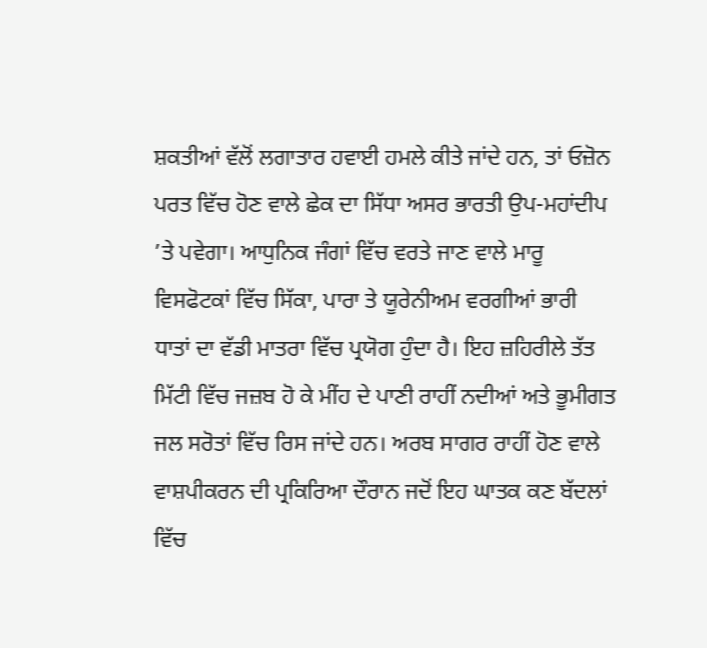ਸ਼ਕਤੀਆਂ ਵੱਲੋਂ ਲਗਾਤਾਰ ਹਵਾਈ ਹਮਲੇ ਕੀਤੇ ਜਾਂਦੇ ਹਨ, ਤਾਂ ਓਜ਼ੋਨ ਪਰਤ ਵਿੱਚ ਹੋਣ ਵਾਲੇ ਛੇਕ ਦਾ ਸਿੱਧਾ ਅਸਰ ਭਾਰਤੀ ਉਪ-ਮਹਾਂਦੀਪ ’ਤੇ ਪਵੇਗਾ। ਆਧੁਨਿਕ ਜੰਗਾਂ ਵਿੱਚ ਵਰਤੇ ਜਾਣ ਵਾਲੇ ਮਾਰੂ ਵਿਸਫੋਟਕਾਂ ਵਿੱਚ ਸਿੱਕਾ, ਪਾਰਾ ਤੇ ਯੂਰੇਨੀਅਮ ਵਰਗੀਆਂ ਭਾਰੀ ਧਾਤਾਂ ਦਾ ਵੱਡੀ ਮਾਤਰਾ ਵਿੱਚ ਪ੍ਰਯੋਗ ਹੁੰਦਾ ਹੈ। ਇਹ ਜ਼ਹਿਰੀਲੇ ਤੱਤ ਮਿੱਟੀ ਵਿੱਚ ਜਜ਼ਬ ਹੋ ਕੇ ਮੀਂਹ ਦੇ ਪਾਣੀ ਰਾਹੀਂ ਨਦੀਆਂ ਅਤੇ ਭੂਮੀਗਤ ਜਲ ਸਰੋਤਾਂ ਵਿੱਚ ਰਿਸ ਜਾਂਦੇ ਹਨ। ਅਰਬ ਸਾਗਰ ਰਾਹੀਂ ਹੋਣ ਵਾਲੇ ਵਾਸ਼ਪੀਕਰਨ ਦੀ ਪ੍ਰਕਿਰਿਆ ਦੌਰਾਨ ਜਦੋਂ ਇਹ ਘਾਤਕ ਕਣ ਬੱਦਲਾਂ ਵਿੱਚ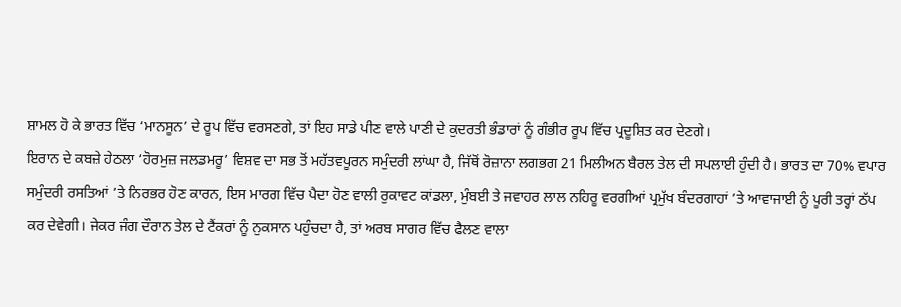ਸ਼ਾਮਲ ਹੋ ਕੇ ਭਾਰਤ ਵਿੱਚ ‘ਮਾਨਸੂਨ’ ਦੇ ਰੂਪ ਵਿੱਚ ਵਰਸਣਗੇ, ਤਾਂ ਇਹ ਸਾਡੇ ਪੀਣ ਵਾਲੇ ਪਾਣੀ ਦੇ ਕੁਦਰਤੀ ਭੰਡਾਰਾਂ ਨੂੰ ਗੰਭੀਰ ਰੂਪ ਵਿੱਚ ਪ੍ਰਦੂਸ਼ਿਤ ਕਰ ਦੇਣਗੇ।
ਇਰਾਨ ਦੇ ਕਬਜ਼ੇ ਹੇਠਲਾ ‘ਹੋਰਮੁਜ਼ ਜਲਡਮਰੂ’ ਵਿਸ਼ਵ ਦਾ ਸਭ ਤੋਂ ਮਹੱਤਵਪੂਰਨ ਸਮੁੰਦਰੀ ਲਾਂਘਾ ਹੈ, ਜਿੱਥੋਂ ਰੋਜ਼ਾਨਾ ਲਗਭਗ 21 ਮਿਲੀਅਨ ਬੈਰਲ ਤੇਲ ਦੀ ਸਪਲਾਈ ਹੁੰਦੀ ਹੈ। ਭਾਰਤ ਦਾ 70% ਵਪਾਰ ਸਮੁੰਦਰੀ ਰਸਤਿਆਂ ’ਤੇ ਨਿਰਭਰ ਹੋਣ ਕਾਰਨ, ਇਸ ਮਾਰਗ ਵਿੱਚ ਪੈਦਾ ਹੋਣ ਵਾਲੀ ਰੁਕਾਵਟ ਕਾਂਡਲਾ, ਮੁੰਬਈ ਤੇ ਜਵਾਹਰ ਲਾਲ ਨਹਿਰੂ ਵਰਗੀਆਂ ਪ੍ਰਮੁੱਖ ਬੰਦਰਗਾਹਾਂ ’ਤੇ ਆਵਾਜਾਈ ਨੂੰ ਪੂਰੀ ਤਰ੍ਹਾਂ ਠੱਪ ਕਰ ਦੇਵੇਗੀ। ਜੇਕਰ ਜੰਗ ਦੌਰਾਨ ਤੇਲ ਦੇ ਟੈਂਕਰਾਂ ਨੂੰ ਨੁਕਸਾਨ ਪਹੁੰਚਦਾ ਹੈ, ਤਾਂ ਅਰਬ ਸਾਗਰ ਵਿੱਚ ਫੈਲਣ ਵਾਲਾ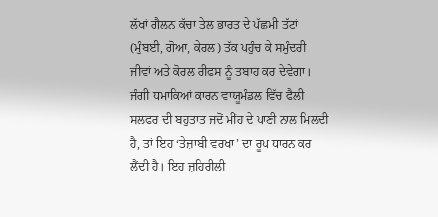ਲੱਖਾਂ ਗੈਲਨ ਕੱਚਾ ਤੇਲ ਭਾਰਤ ਦੇ ਪੱਛਮੀ ਤੱਟਾਂ (ਮੁੰਬਈ, ਗੋਆ, ਕੇਰਲ) ਤੱਕ ਪਹੁੰਚ ਕੇ ਸਮੁੰਦਰੀ ਜੀਵਾਂ ਅਤੇ ਕੋਰਲ ਰੀਫਸ ਨੂੰ ਤਬਾਹ ਕਰ ਦੇਵੇਗਾ।
ਜੰਗੀ ਧਮਾਕਿਆਂ ਕਾਰਨ ਵਾਯੂਮੰਡਲ ਵਿੱਚ ਫੈਲੀ ਸਲਫਰ ਦੀ ਬਹੁਤਾਤ ਜਦੋਂ ਮੀਂਹ ਦੇ ਪਾਣੀ ਨਾਲ ਮਿਲਦੀ ਹੈ, ਤਾਂ ਇਹ ‘ਤੇਜ਼ਾਬੀ ਵਰਖਾ’ ਦਾ ਰੂਪ ਧਾਰਨ ਕਰ ਲੈਂਦੀ ਹੈ। ਇਹ ਜ਼ਹਿਰੀਲੀ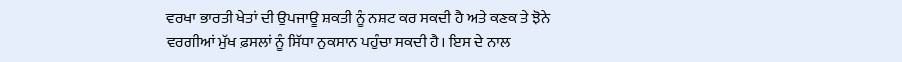ਵਰਖਾ ਭਾਰਤੀ ਖੇਤਾਂ ਦੀ ਉਪਜਾਊ ਸ਼ਕਤੀ ਨੂੰ ਨਸ਼ਟ ਕਰ ਸਕਦੀ ਹੈ ਅਤੇ ਕਣਕ ਤੇ ਝੋਨੇ ਵਰਗੀਆਂ ਮੁੱਖ ਫ਼ਸਲਾਂ ਨੂੰ ਸਿੱਧਾ ਨੁਕਸਾਨ ਪਹੁੰਚਾ ਸਕਦੀ ਹੈ। ਇਸ ਦੇ ਨਾਲ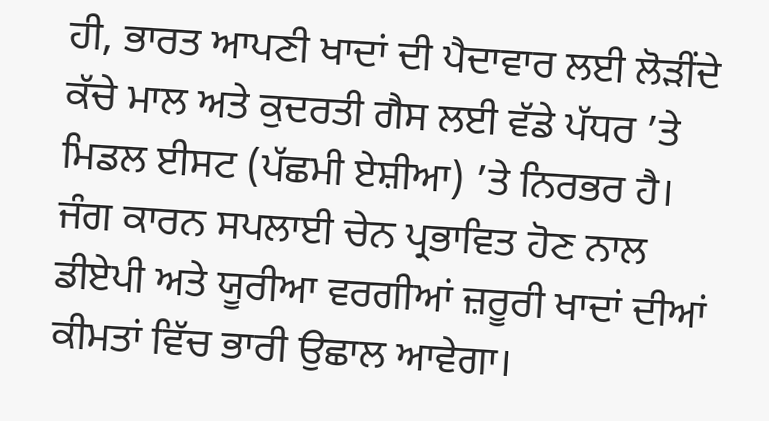ਹੀ, ਭਾਰਤ ਆਪਣੀ ਖਾਦਾਂ ਦੀ ਪੈਦਾਵਾਰ ਲਈ ਲੋੜੀਂਦੇ ਕੱਚੇ ਮਾਲ ਅਤੇ ਕੁਦਰਤੀ ਗੈਸ ਲਈ ਵੱਡੇ ਪੱਧਰ ’ਤੇ ਮਿਡਲ ਈਸਟ (ਪੱਛਮੀ ਏਸ਼ੀਆ) ’ਤੇ ਨਿਰਭਰ ਹੈ। ਜੰਗ ਕਾਰਨ ਸਪਲਾਈ ਚੇਨ ਪ੍ਰਭਾਵਿਤ ਹੋਣ ਨਾਲ ਡੀਏਪੀ ਅਤੇ ਯੂਰੀਆ ਵਰਗੀਆਂ ਜ਼ਰੂਰੀ ਖਾਦਾਂ ਦੀਆਂ ਕੀਮਤਾਂ ਵਿੱਚ ਭਾਰੀ ਉਛਾਲ ਆਵੇਗਾ।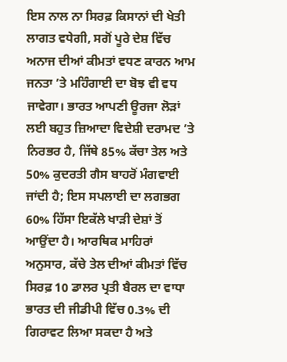ਇਸ ਨਾਲ ਨਾ ਸਿਰਫ਼ ਕਿਸਾਨਾਂ ਦੀ ਖੇਤੀ ਲਾਗਤ ਵਧੇਗੀ, ਸਗੋਂ ਪੂਰੇ ਦੇਸ਼ ਵਿੱਚ ਅਨਾਜ ਦੀਆਂ ਕੀਮਤਾਂ ਵਧਣ ਕਾਰਨ ਆਮ ਜਨਤਾ ’ਤੇ ਮਹਿੰਗਾਈ ਦਾ ਬੋਝ ਵੀ ਵਧ ਜਾਵੇਗਾ। ਭਾਰਤ ਆਪਣੀ ਊਰਜਾ ਲੋੜਾਂ ਲਈ ਬਹੁਤ ਜ਼ਿਆਦਾ ਵਿਦੇਸ਼ੀ ਦਰਾਮਦ ’ਤੇ ਨਿਰਭਰ ਹੈ, ਜਿੱਥੇ 85% ਕੱਚਾ ਤੇਲ ਅਤੇ 50% ਕੁਦਰਤੀ ਗੈਸ ਬਾਹਰੋਂ ਮੰਗਵਾਈ ਜਾਂਦੀ ਹੈ; ਇਸ ਸਪਲਾਈ ਦਾ ਲਗਭਗ 60% ਹਿੱਸਾ ਇਕੱਲੇ ਖਾੜੀ ਦੇਸ਼ਾਂ ਤੋਂ ਆਉਂਦਾ ਹੈ। ਆਰਥਿਕ ਮਾਹਿਰਾਂ ਅਨੁਸਾਰ, ਕੱਚੇ ਤੇਲ ਦੀਆਂ ਕੀਮਤਾਂ ਵਿੱਚ ਸਿਰਫ਼ 10 ਡਾਲਰ ਪ੍ਰਤੀ ਬੈਰਲ ਦਾ ਵਾਧਾ ਭਾਰਤ ਦੀ ਜੀਡੀਪੀ ਵਿੱਚ 0.3% ਦੀ ਗਿਰਾਵਟ ਲਿਆ ਸਕਦਾ ਹੈ ਅਤੇ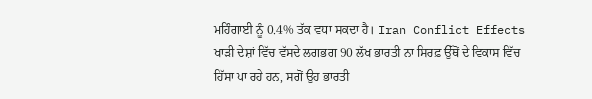ਮਹਿੰਗਾਈ ਨੂੰ 0.4% ਤੱਕ ਵਧਾ ਸਕਦਾ ਹੈ। Iran Conflict Effects
ਖਾੜੀ ਦੇਸ਼ਾਂ ਵਿੱਚ ਵੱਸਦੇ ਲਗਭਗ 90 ਲੱਖ ਭਾਰਤੀ ਨਾ ਸਿਰਫ਼ ਉੱਥੋਂ ਦੇ ਵਿਕਾਸ ਵਿੱਚ ਹਿੱਸਾ ਪਾ ਰਹੇ ਹਨ, ਸਗੋਂ ਉਹ ਭਾਰਤੀ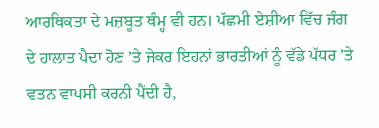ਆਰਥਿਕਤਾ ਦੇ ਮਜ਼ਬੂਤ ਥੰਮ੍ਹ ਵੀ ਹਨ। ਪੱਛਮੀ ਏਸ਼ੀਆ ਵਿੱਚ ਜੰਗ ਦੇ ਹਾਲਾਤ ਪੈਦਾ ਹੋਣ ’ਤੇ ਜੇਕਰ ਇਹਨਾਂ ਭਾਰਤੀਆਂ ਨੂੰ ਵੱਡੇ ਪੱਧਰ ’ਤੇ ਵਤਨ ਵਾਪਸੀ ਕਰਨੀ ਪੈਂਦੀ ਹੈ,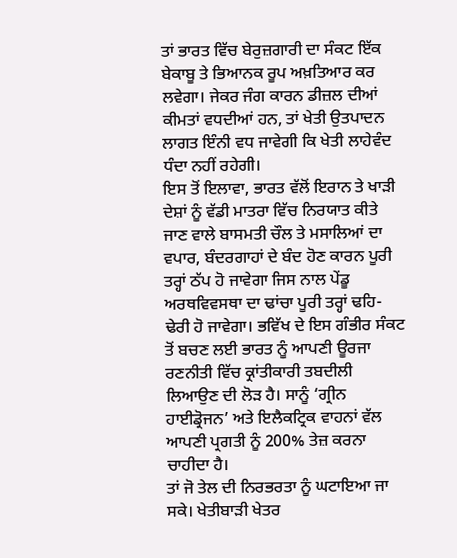ਤਾਂ ਭਾਰਤ ਵਿੱਚ ਬੇਰੁਜ਼ਗਾਰੀ ਦਾ ਸੰਕਟ ਇੱਕ ਬੇਕਾਬੂ ਤੇ ਭਿਆਨਕ ਰੂਪ ਅਖ਼ਤਿਆਰ ਕਰ ਲਵੇਗਾ। ਜੇਕਰ ਜੰਗ ਕਾਰਨ ਡੀਜ਼ਲ ਦੀਆਂ ਕੀਮਤਾਂ ਵਧਦੀਆਂ ਹਨ, ਤਾਂ ਖੇਤੀ ਉਤਪਾਦਨ ਲਾਗਤ ਇੰਨੀ ਵਧ ਜਾਵੇਗੀ ਕਿ ਖੇਤੀ ਲਾਹੇਵੰਦ ਧੰਦਾ ਨਹੀਂ ਰਹੇਗੀ।
ਇਸ ਤੋਂ ਇਲਾਵਾ, ਭਾਰਤ ਵੱਲੋਂ ਇਰਾਨ ਤੇ ਖਾੜੀ ਦੇਸ਼ਾਂ ਨੂੰ ਵੱਡੀ ਮਾਤਰਾ ਵਿੱਚ ਨਿਰਯਾਤ ਕੀਤੇ ਜਾਣ ਵਾਲੇ ਬਾਸਮਤੀ ਚੌਲ ਤੇ ਮਸਾਲਿਆਂ ਦਾ ਵਪਾਰ, ਬੰਦਰਗਾਹਾਂ ਦੇ ਬੰਦ ਹੋਣ ਕਾਰਨ ਪੂਰੀ ਤਰ੍ਹਾਂ ਠੱਪ ਹੋ ਜਾਵੇਗਾ ਜਿਸ ਨਾਲ ਪੇਂਡੂ ਅਰਥਵਿਵਸਥਾ ਦਾ ਢਾਂਚਾ ਪੂਰੀ ਤਰ੍ਹਾਂ ਢਹਿ-ਢੇਰੀ ਹੋ ਜਾਵੇਗਾ। ਭਵਿੱਖ ਦੇ ਇਸ ਗੰਭੀਰ ਸੰਕਟ ਤੋਂ ਬਚਣ ਲਈ ਭਾਰਤ ਨੂੰ ਆਪਣੀ ਊਰਜਾ ਰਣਨੀਤੀ ਵਿੱਚ ਕ੍ਰਾਂਤੀਕਾਰੀ ਤਬਦੀਲੀ ਲਿਆਉਣ ਦੀ ਲੋੜ ਹੈ। ਸਾਨੂੰ ‘ਗ੍ਰੀਨ ਹਾਈਡ੍ਰੋਜਨ’ ਅਤੇ ਇਲੈਕਟ੍ਰਿਕ ਵਾਹਨਾਂ ਵੱਲ ਆਪਣੀ ਪ੍ਰਗਤੀ ਨੂੰ 200% ਤੇਜ਼ ਕਰਨਾ ਚਾਹੀਦਾ ਹੈ।
ਤਾਂ ਜੋ ਤੇਲ ਦੀ ਨਿਰਭਰਤਾ ਨੂੰ ਘਟਾਇਆ ਜਾ ਸਕੇ। ਖੇਤੀਬਾੜੀ ਖੇਤਰ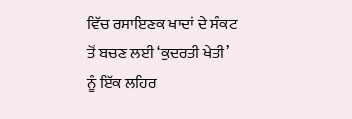ਵਿੱਚ ਰਸਾਇਣਕ ਖਾਦਾਂ ਦੇ ਸੰਕਟ ਤੋਂ ਬਚਣ ਲਈ ‘ਕੁਦਰਤੀ ਖੇਤੀ’ ਨੂੰ ਇੱਕ ਲਹਿਰ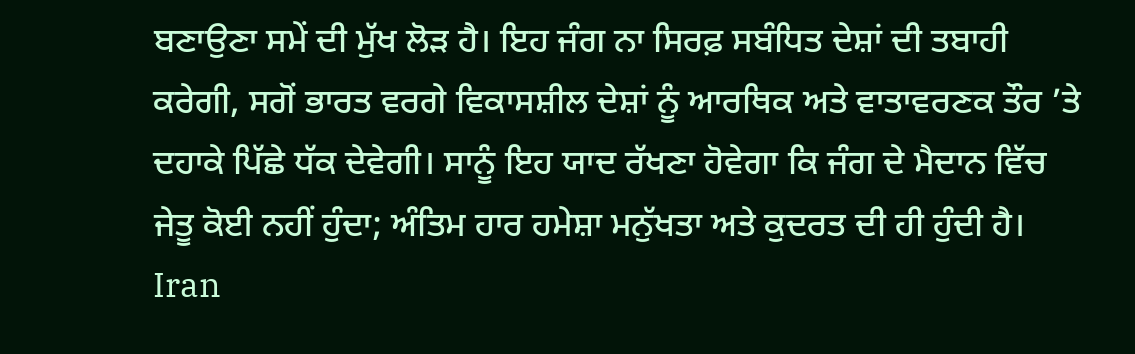ਬਣਾਉਣਾ ਸਮੇਂ ਦੀ ਮੁੱਖ ਲੋੜ ਹੈ। ਇਹ ਜੰਗ ਨਾ ਸਿਰਫ਼ ਸਬੰਧਿਤ ਦੇਸ਼ਾਂ ਦੀ ਤਬਾਹੀ ਕਰੇਗੀ, ਸਗੋਂ ਭਾਰਤ ਵਰਗੇ ਵਿਕਾਸਸ਼ੀਲ ਦੇਸ਼ਾਂ ਨੂੰ ਆਰਥਿਕ ਅਤੇ ਵਾਤਾਵਰਣਕ ਤੌਰ ’ਤੇ ਦਹਾਕੇ ਪਿੱਛੇ ਧੱਕ ਦੇਵੇਗੀ। ਸਾਨੂੰ ਇਹ ਯਾਦ ਰੱਖਣਾ ਹੋਵੇਗਾ ਕਿ ਜੰਗ ਦੇ ਮੈਦਾਨ ਵਿੱਚ ਜੇਤੂ ਕੋਈ ਨਹੀਂ ਹੁੰਦਾ; ਅੰਤਿਮ ਹਾਰ ਹਮੇਸ਼ਾ ਮਨੁੱਖਤਾ ਅਤੇ ਕੁਦਰਤ ਦੀ ਹੀ ਹੁੰਦੀ ਹੈ। Iran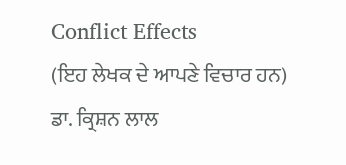Conflict Effects
(ਇਹ ਲੇਖਕ ਦੇ ਆਪਣੇ ਵਿਚਾਰ ਹਨ)
ਡਾ. ਕ੍ਰਿਸ਼ਨ ਲਾਲ